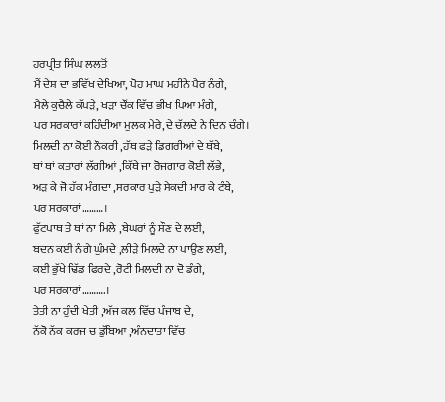ਹਰਪ੍ਰੀਤ ਸਿੰਘ ਲਲਤੋਂ
ਮੈਂ ਦੇਸ਼ ਦਾ ਭਵਿੱਖ ਦੇਖਿਆ, ਪੋਹ ਮਾਘ ਮਹੀਨੇ ਪੈਰ ਨੰਗੇ,
ਮੈਲੇ ਕੁਚੈਲੇ ਕੱਪੜੇ, ਖੜਾ ਚੌਂਕ ਵਿੱਚ ਭੀਖ ਪਿਆ ਮੰਗੇ,
ਪਰ ਸਰਕਾਰਾਂ ਕਹਿੰਦੀਆ ਮੁਲਕ ਮੇਰੇ,ਦੇ ਚੱਲਦੇ ਨੇ ਦਿਨ ਚੰਗੇ।
ਮਿਲਦੀ ਨਾ ਕੋਈ ਨੌਕਰੀ ,ਹੱਥ ਫੜੇ ਡਿਗਰੀਆਂ ਦੇ ਥੱਬੇ,
ਥਾਂ ਥਾਂ ਕਤਾਰਾਂ ਲੱਗੀਆਂ ,ਕਿੱਥੇ ਜਾ ਰੋਜਗਾਰ ਕੋਈ ਲੱਭੇ,
ਅੜ ਕੇ ਜੋ ਹੱਕ ਮੰਗਦਾ ,ਸਰਕਾਰ ਪੁੜੇ ਸੇਕਦੀ ਮਾਰ ਕੇ ਟੰਬੇ,
ਪਰ ਸਰਕਾਰਾਂ………।
ਫੁੱਟਪਾਥ ਤੇ ਥਾਂ ਨਾ ਮਿਲੇ ,ਬੇਘਰਾਂ ਨੂੰ ਸੌਣ ਦੇ ਲਈ,
ਬਦਨ ਕਈ ਨੰਗੇ ਘੁੰਮਦੇ ,ਲੀੜੇ ਮਿਲਦੇ ਨਾ ਪਾਉਣ ਲਈ,
ਕਈ ਭੁੱਖੇ ਢਿੱਡ ਫਿਰਦੇ ,ਰੋਟੀ ਮਿਲਦੀ ਨਾ ਦੋ ਡੰਗੇ,
ਪਰ ਸਰਕਾਰਾਂ……….।
ਤੇਤੀ ਨਾ ਹੁੰਦੀ ਖੇਤੀ ,ਅੱਜ ਕਲ ਵਿੱਚ ਪੰਜਾਬ ਦੇ,
ਨੱਕੋ ਨੱਕ ਕਰਜ ਚ ਡੁੱਬਿਆ ,ਅੰਨਦਾਤਾ ਵਿੱਚ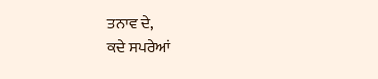ਤਨਾਵ ਦੇ,
ਕਦੇ ਸਪਰੇਆਂ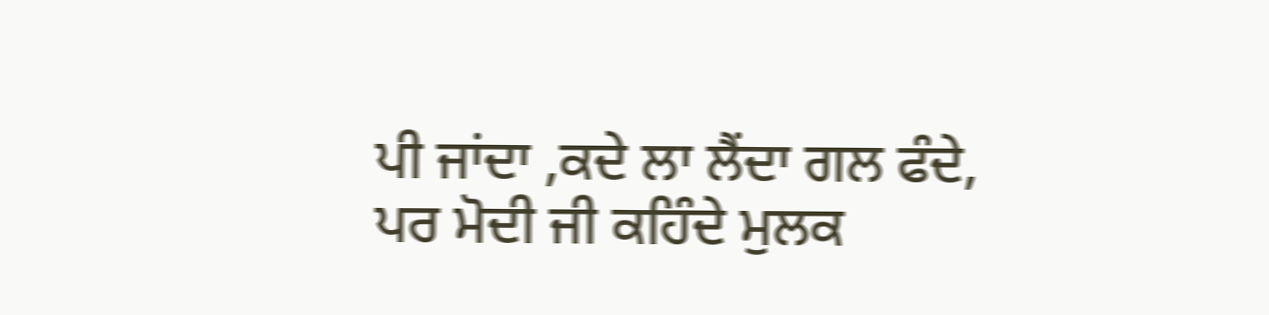ਪੀ ਜਾਂਦਾ ,ਕਦੇ ਲਾ ਲੈਂਦਾ ਗਲ ਫੰਦੇ,
ਪਰ ਮੋਦੀ ਜੀ ਕਹਿੰਦੇ ਮੁਲਕ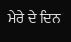ਮੇਰੇ ਦੇ ਦਿਨ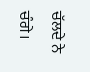ਚੱਲਦੇ ਨੇ ਚੰਗੇ।